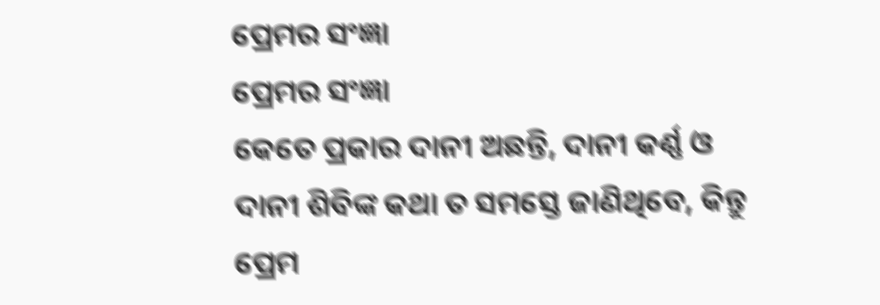ପ୍ରେମର ସଂଜ୍ଞା
ପ୍ରେମର ସଂଜ୍ଞା
କେତେ ପ୍ରକାର ଦାନୀ ଅଛନ୍ତି, ଦାନୀ କର୍ଣ୍ଣ ଓ ଦାନୀ ଶିବିଙ୍କ କଥା ତ ସମସ୍ତେ ଜାଣିଥିବେ, କିନ୍ତୁ ପ୍ରେମ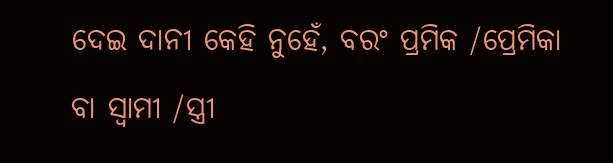ଦେଇ ଦାନୀ କେହି ନୁହେଁ, ବରଂ ପ୍ରମିକ /ପ୍ରେମିକା ବା ସ୍ୱାମୀ /ସ୍ତ୍ରୀ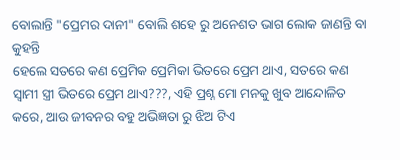ବୋଲାନ୍ତି "ପ୍ରେମର ଦାନୀ" ବୋଲି ଶହେ ରୁ ଅନେଶତ ଭାଗ ଲୋକ ଜାଣନ୍ତି ବା କୁହନ୍ତି
ହେଲେ ସତରେ କଣ ପ୍ରେମିକ ପ୍ରେମିକା ଭିତରେ ପ୍ରେମ ଥାଏ, ସତରେ କଣ ସ୍ୱାମୀ ସ୍ତ୍ରୀ ଭିତରେ ପ୍ରେମ ଥାଏ???, ଏହି ପ୍ରଶ୍ନ ମୋ ମନକୁ ଖୁବ ଆନ୍ଦୋଳିତ କରେ, ଆଉ ଜୀବନର ବହୁ ଅଭିଜ୍ଞତା ରୁ ଝିଅ ଟିଏ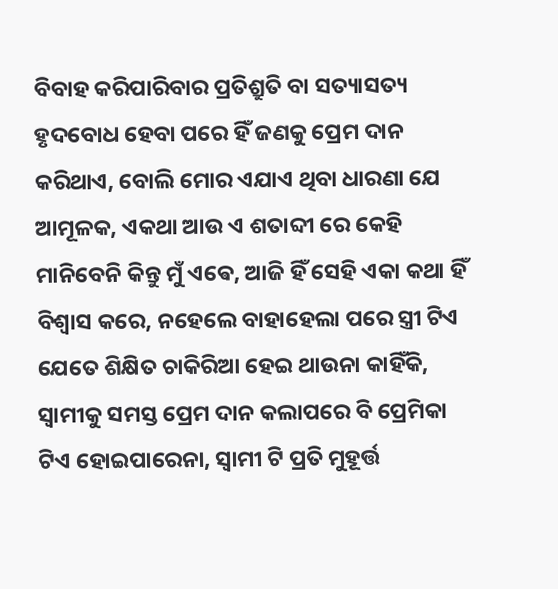ବିବାହ କରିପାରିବାର ପ୍ରତିଶ୍ରୁତି ବା ସତ୍ୟାସତ୍ୟ ହୃଦବୋଧ ହେବା ପରେ ହିଁ ଜଣକୁ ପ୍ରେମ ଦାନ କରିଥାଏ, ବୋଲି ମୋର ଏଯାଏ ଥିବା ଧାରଣା ଯେ ଆମୂଳକ, ଏକଥା ଆଉ ଏ ଶତାବ୍ଦୀ ରେ କେହି ମାନିବେନି କିନ୍ତୁ ମୁଁ ଏଵେ, ଆଜି ହିଁ ସେହି ଏକା କଥା ହିଁ ବିଶ୍ୱାସ କରେ, ନହେଲେ ବାହାହେଲା ପରେ ସ୍ତ୍ରୀ ଟିଏ ଯେତେ ଶିକ୍ଷିତ ଚାକିରିଆ ହେଇ ଥାଉନା କାହିଁକି, ସ୍ବାମୀକୁ ସମସ୍ତ ପ୍ରେମ ଦାନ କଲାପରେ ବି ପ୍ରେମିକା ଟିଏ ହୋଇପାରେନା, ସ୍ୱାମୀ ଟି ପ୍ରତି ମୁହୂର୍ତ୍ତ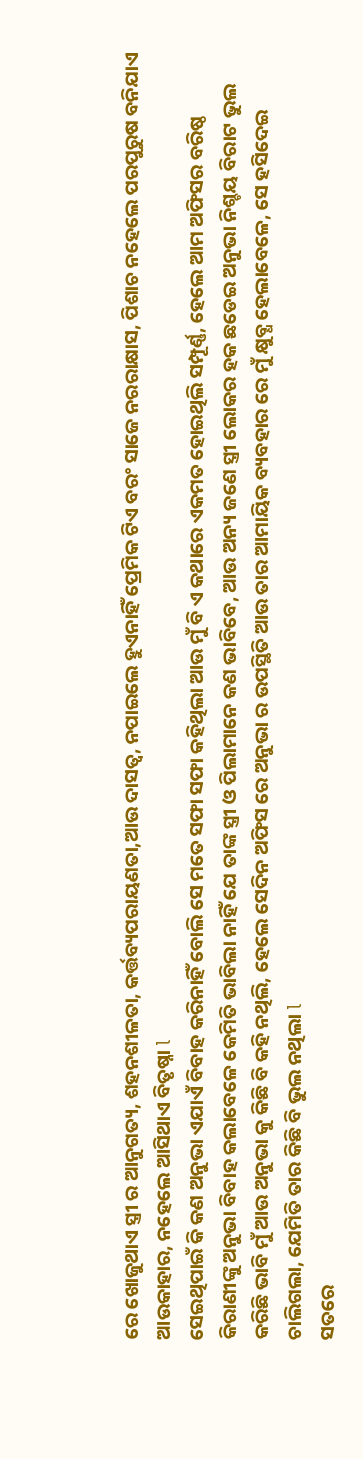ରେ ଖୋଜୁଥାଏ ସ୍ତ୍ରୀ ର ଆନୁଗତ୍ୟ, ଶହନଶୀଳତା, କର୍ତ୍ତବ୍ୟପରାୟଣତା,ଆଉ ଦାସତ୍ୱ, ନପାଇଲେ ହୁଏନାହିଁ ପ୍ରେମିକ ଟିଏ ବରଂ ସାଜେ ନରରାକ୍ଷାସ, ପିଶାଚ ନହେଲେ ପରପୁରୁଷ ବନିଯାଏ ଆଉକାହାର, ନହେଲେ ଆସିଥାଏ ବିତୃଷ୍ନା l
ସେଇଥିପାଇଁ କି କଣ ଅନୁଭା ଏଯାଏଁ ବିବାହ କରିନାହିଁ ବୋଲି ସେ ମତେ ସଫା ସଫା କହିଥିଲା ଆଉ ମୁଁ ବି ଏ କଥାରେ ଏକମତ ହୋଇଥିଲି ସମ୍ପୂର୍ଣ୍ଣ, ହେଲେ ଆମ ଅଫିସର ବରିଷ୍ଠ କିରାଣୀଙ୍କୁ ଅନୁଭା ବିବାହ କଲାବେଳେ କେମିତି ଭାବିଲା ନାହିଁ ଯେ ତାଙ୍କ ସ୍ତ୍ରୀ ଓ ପିଲାମାନେ କଣ ଭାବିବେ, ଆଉ ଅନ୍ୟ ଜଣେ ସ୍ତ୍ରୀ ଲୋକର ହକ ଛଡେଇ ଅନୁଭା ନିଶ୍ଚୟ ବିରାଟ ଭୁଲ କରିଛି ଭାବି ମୁଁ ଆଉ ଅନୁଭା କୁ କିଛି ବି କହି ନଥିଲି, ହେଲେ ସେଦିନ ଅଫିସ ରେ ଅନୁଭା ର ଉପସ୍ଥିତି ଆଉ ତାର ଆମାୟିକ ବ୍ୟବହାର ରେ ମୁଁ କ୍ଷୁବ୍ଧ ହେଲାବେଳେ, ସେ ହସିଦେଇ ଚାଲିଗଲା, ଯେମିତି ତାର କିଛି ବି ଭୁଲ ନଥିଲା l
ସତରେ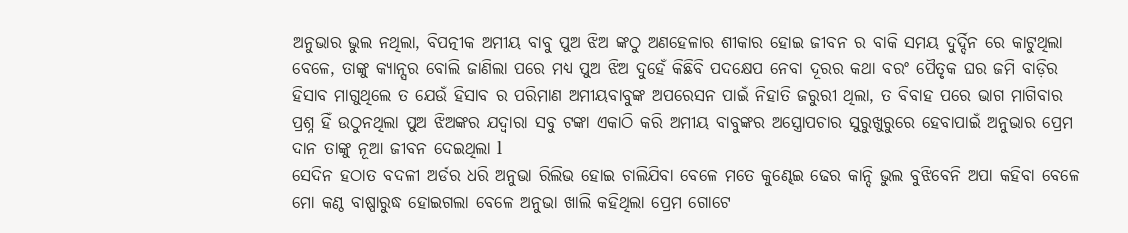ଅନୁଭାର ଭୁଲ ନଥିଲା, ବିପତ୍ନୀକ ଅମୀୟ ବାବୁ ପୁଅ ଝିଅ ଙ୍କଠୁ ଅଣହେଳାର ଶୀକାର ହୋଇ ଜୀବନ ର ବାକି ସମୟ ଦୁର୍ଦ୍ଦିନ ରେ କାଟୁଥିଲା ବେଳେ, ତାଙ୍କୁ କ୍ୟାନ୍ସର ବୋଲି ଜାଣିଲା ପରେ ମଧ୍ୟ ପୁଅ ଝିଅ ଦୁହେଁ କିଛିବି ପଦକ୍ଷେପ ନେବା ଦୂରର କଥା ବରଂ ପୈତୃକ ଘର ଜମି ବାଡ଼ିର ହିସାବ ମାଗୁଥିଲେ ତ ଯେଉଁ ହିସାବ ର ପରିମାଣ ଅମୀୟବାବୁଙ୍କ ଅପରେସନ ପାଇଁ ନିହାତି ଜରୁରୀ ଥିଲା, ତ ବିବାହ ପରେ ଭାଗ ମାଗିବାର ପ୍ରଶ୍ନ ହିଁ ଉଠୁନଥିଲା ପୁଅ ଝିଅଙ୍କର ଯଦ୍ବାରା ସବୁ ଟଙ୍କା ଏକାଠି କରି ଅମୀୟ ବାବୁଙ୍କର ଅସ୍ତ୍ରୋପଚାର ସୁରୁଖୁରୁରେ ହେବାପାଇଁ ଅନୁଭାର ପ୍ରେମ ଦାନ ତାଙ୍କୁ ନୂଆ ଜୀବନ ଦେଇଥିଲା l
ସେଦିନ ହଠାତ ବଦଳୀ ଅର୍ଡର ଧରି ଅନୁଭା ରିଲିଭ ହୋଇ ଚାଲିଯିବା ବେଳେ ମତେ କୁଣ୍ଢେଇ ଢେର କାନ୍ଦି ଭୁଲ ବୁଝିବେନି ଅପା କହିବା ବେଳେ ମୋ କଣ୍ଠ ବାଷ୍ପାରୁଦ୍ଧ ହୋଇଗଲା ବେଳେ ଅନୁଭା ଖାଲି କହିଥିଲା ପ୍ରେମ ଗୋଟେ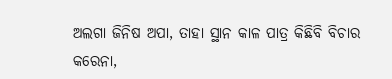ଅଲଗା ଜିନିଷ ଅପା, ତାହା ସ୍ଥାନ କାଳ ପାତ୍ର କିଛିବି ବିଚାର କରେନା,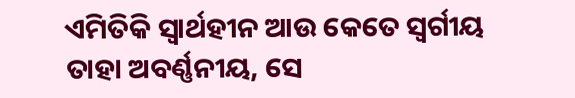ଏମିତିକି ସ୍ୱାର୍ଥହୀନ ଆଉ କେତେ ସ୍ବର୍ଗୀୟ ତାହା ଅବର୍ଣ୍ଣନୀୟ, ସେ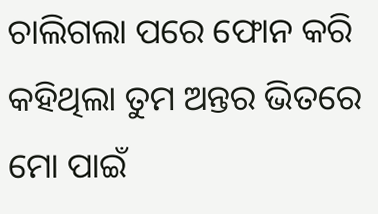ଚାଲିଗଲା ପରେ ଫୋନ କରି କହିଥିଲା ତୁମ ଅନ୍ତର ଭିତରେ ମୋ ପାଇଁ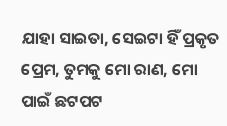ଯାହା ସାଇତା, ସେଇଟା ହିଁ ପ୍ରକୃତ ପ୍ରେମ, ତୁମକୁ ମୋ ରାଣ, ମୋ ପାଇଁ ଛଟପଟ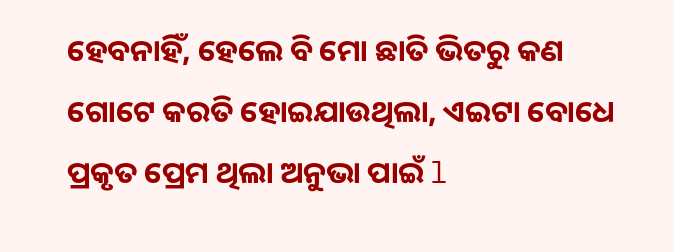ହେବନାହିଁ, ହେଲେ ବି ମୋ ଛାତି ଭିତରୁ କଣ ଗୋଟେ କରତି ହୋଇଯାଉଥିଲା, ଏଇଟା ବୋଧେ ପ୍ରକୃତ ପ୍ରେମ ଥିଲା ଅନୁଭା ପାଇଁ l